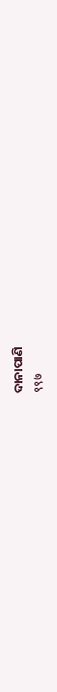ଦାନାପାଣି
९९७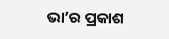ଭା’ର ପ୍ରକାଶ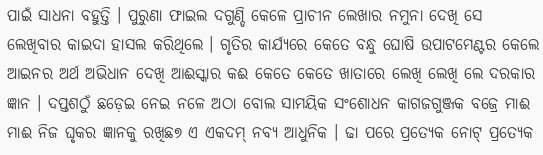ପାଇଁ ସାଧନା ବହୁତ୍ତି । ପୁରୁଣା ଫାଇଲ ଦଗୁଣ୍ଡି କେଳେ ପ୍ରାଚୀନ ଲେଖାର ନମୁନା ଦେଖି ସେ ଲେଖିବାର କାଇଦା ହାସଲ କରିଥିଲେ । ଗୃତିର କାର୍ଯ୍ୟରେ କେତେ ବନ୍ଧୁ ଘୋଷି ଉପାଟମେଣ୍ଟର କେଲେ ଆଇନର ଅର୍ଥ ଅଭିଧାନ ଦେଖି ଆଈସ୍କାର କଈ କେତେ କେତେ ଖାତାରେ ଲେଖି ଲେଖି ଲେ ଦରକାର ଜ୍ଞାନ । ଦପ୍ତଶଠୁଁ ଛଡ଼େଇ ନେଇ ନଳେ ଅଠା ବୋଲ ସାମୟିକ ସଂଶୋଧନ କାଗଜଗୁଞ୍ଜକ ବଜ୍ରେ ମାଈ ମାଈ ନିଜ ଘୃକର ଜ୍ଞାନକୁ ରଖିଛ୭ ଏ ଏକଦମ୍ ନବ୍ୟ ଆଧୁନିକ । ଢା ପରେ ପ୍ରତ୍ୟେକ ନୋଟ୍ ପ୍ରତ୍ୟେକ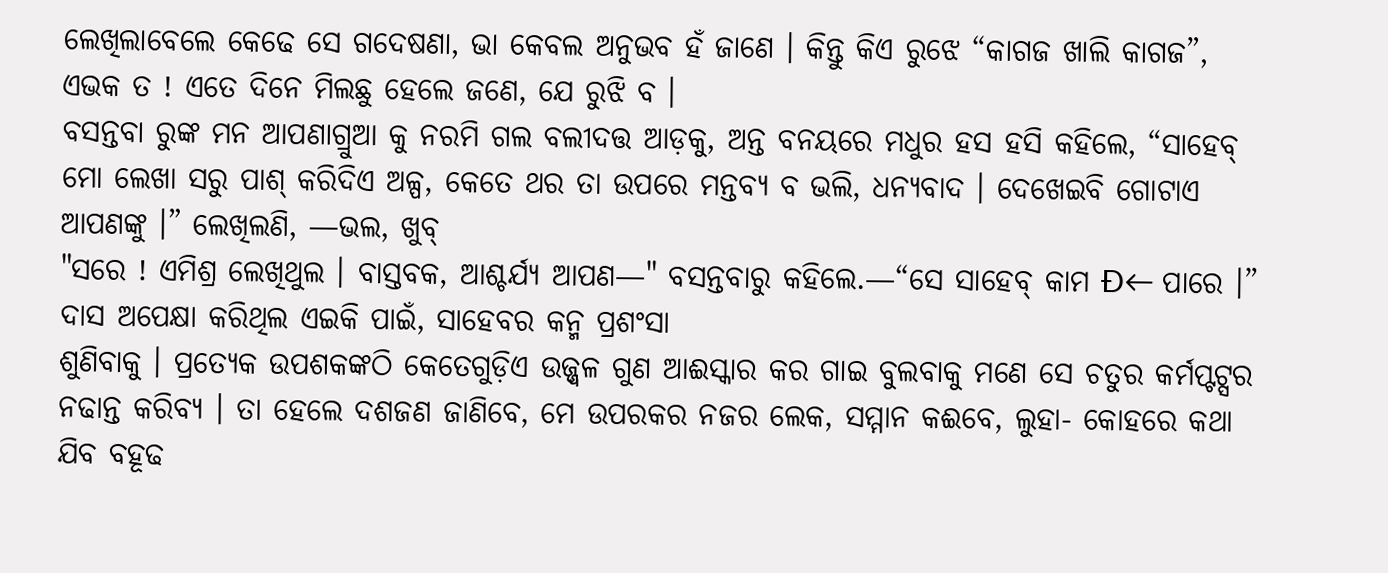ଲେଖିଲାବେଲେ କେଢେ ସେ ଗଦେଷଣା, ଭା କେବଲ ଅନୁଭବ ହଁ ଜାଣେ । କିନ୍ତୁ କିଏ ରୁଝେ “କାଗଜ ଖାଲି କାଗଜ”, ଏଭକ ତ ! ଏତେ ଦିନେ ମିଲଛୁ ହେଲେ ଜଣେ, ଯେ ରୁଝି ବ ।
ବସନ୍ତବା ରୁଙ୍କ ମନ ଆପଣାଗ୍ରୁଆ କୁ ନରମି ଗଲ ବଲୀଦତ୍ତ ଆଡ଼କୁ, ଅନ୍ତ ବନୟରେ ମଧୁର ହସ ହସି କହିଲେ, “ସାହେବ୍ ମୋ ଲେଖା ସରୁ ପାଶ୍ କରିଦିଏ ଅଳ୍ପ, କେତେ ଥର ତା ଉପରେ ମନ୍ତବ୍ୟ ବ ଭଲି, ଧନ୍ୟବାଦ । ଦେଖେଇବି ଗୋଟାଏ ଆପଣଙ୍କୁ ।” ଲେଖିଲଣି, —ଭଲ, ଖୁବ୍
"ସରେ ! ଏମିଶ୍ର ଲେଖିଥୁଲ । ବାସ୍ତବକ, ଆଶ୍ଚର୍ଯ୍ୟ ଆପଣ—" ବସନ୍ତବାରୁ କହିଲେ.—“ସେ ସାହେବ୍ କାମ Đ← ପାରେ ।” ଦାସ ଅପେକ୍ଷା କରିଥିଲ ଏଇକି ପାଇଁ, ସାହେବର କନ୍ମ ପ୍ରଶଂସା
ଶୁଣିବାକୁ । ପ୍ରତ୍ୟେକ ଉପଶକଙ୍କଠି କେତେଗୁଡ଼ିଏ ଉଜ୍ଜ୍ଵଳ ଗୁଣ ଆଈସ୍କାର କର ଗାଇ ବୁଲବାକୁ ମଣେ ସେ ଚତୁର କର୍ମପ୍ଟଟ୍ସର ନଢାନ୍ତ କରିବ୍ୟ । ତା ହେଲେ ଦଶଜଣ ଜାଣିବେ, ମେ ଉପରକର ନଜର ଲେକ, ସମ୍ମାନ କଈବେ, ଲୁହା- କୋହରେ କଥା ଯିବ ବହୂଢ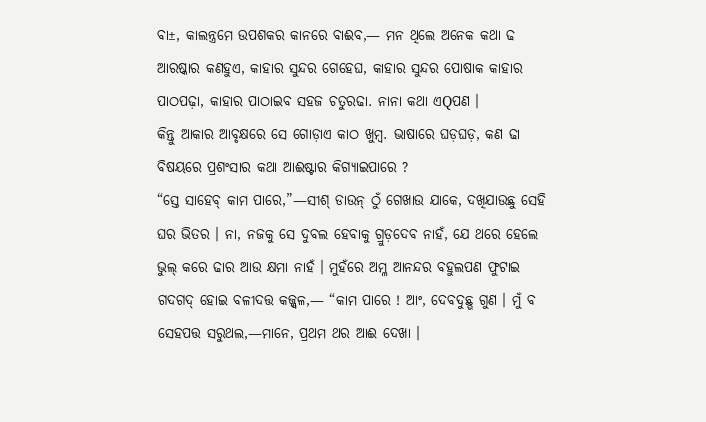ବା±, କାଲନ୍ତ୍ରମେ ଉପଶକର କାନରେ ବାଈବ,— ମନ ଥିଲେ ଅନେକ କଥା ଢ ଆରଷ୍କାର କଣହୁଏ, କାହାର ସୁନ୍ଦର ଗେହେଘ, କାହାର ସୁନ୍ଦର ପୋଷାକ କାହାର ପାଠପଢ଼ା, କାହାର ପାଠାଇବ ସହଜ ଚତୁରଢା. ନାନା କଥା ଏQପଣ ।
କିନ୍ତୁ ଆକାର ଆବୃକ୍ଷରେ ସେ ଗୋଡ଼ାଏ କାଠ ଖୁମ୍ବ. ଭାଷାରେ ଘଡ଼ଘଡ଼, କଣ ଢା ବିଷୟରେ ପ୍ରଶଂସାର କଥା ଆଈଷ୍ଟାର କିଗ୍ଯାଇପାରେ ?
“ସ୍ତେ ସାହେବ୍ କାମ ପାରେ,”—ସୀଶ୍ ଡାଉନ୍ ଠୁଁ ଗେଖାଉ ଯାକେ, ଦଖିଯାଉଛୁ ସେହି ଘର ଭିତର । ନା, ନଜକୁ ସେ ଦୁବଲ ହେବାକୁ ଗ୍ରୁଡ଼ଦେବ ନାହଁ, ଯେ ଥରେ ହେଲେ ଭୁଲ୍ କରେ ଢାର ଆଉ କ୍ଷମା ନାହଁ । ମୁହଁରେ ଅମ୍ଳ ଆନନ୍ଦର ବହୁଲପଣ ଫୁଟାଇ ଗଦଗଦ୍ ହୋଇ ବଳୀଦତ୍ତ କଜ୍ଜ୍ଵଳ,— “କାମ ପାରେ ! ଆଂ, ଦେବଦୁଛ୍ଭ ଗୁଣ । ମୁଁ ବ ସେହପତ୍ତ ସରୁଥଲ,—ମାନେ, ପ୍ରଥମ ଥର ଆଈ ଦେଖା ।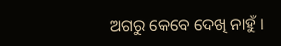ଅଗରୁ କେବେ ଦେଖି ନାହୁଁ ।